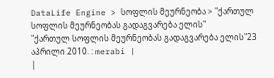DataLife Engine > სოფლის მეურნეობა > "ქართულ სოფლის მეურნეობას გადაგვარება ელის"
"ქართულ სოფლის მეურნეობას გადაგვარება ელის"23 აპრილი 2010. : merabi |
|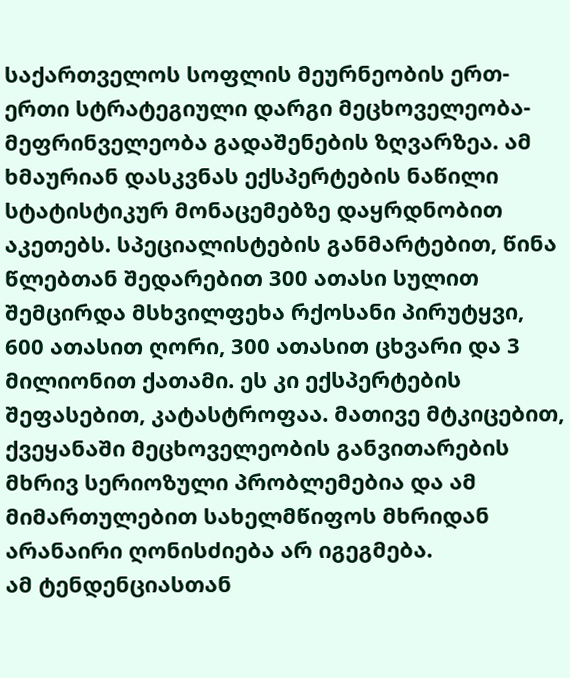საქართველოს სოფლის მეურნეობის ერთ-ერთი სტრატეგიული დარგი მეცხოველეობა-მეფრინველეობა გადაშენების ზღვარზეა. ამ ხმაურიან დასკვნას ექსპერტების ნაწილი სტატისტიკურ მონაცემებზე დაყრდნობით აკეთებს. სპეციალისტების განმარტებით, წინა წლებთან შედარებით 300 ათასი სულით შემცირდა მსხვილფეხა რქოსანი პირუტყვი, 600 ათასით ღორი, 300 ათასით ცხვარი და 3 მილიონით ქათამი. ეს კი ექსპერტების შეფასებით, კატასტროფაა. მათივე მტკიცებით, ქვეყანაში მეცხოველეობის განვითარების მხრივ სერიოზული პრობლემებია და ამ მიმართულებით სახელმწიფოს მხრიდან არანაირი ღონისძიება არ იგეგმება.
ამ ტენდენციასთან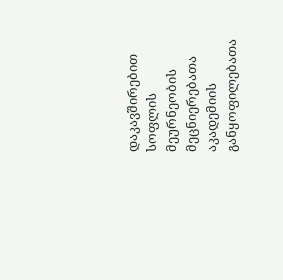დაკავშირებით სოფლის მეურნეობის მეცნიერებათა აკადემიის განყოფილებათა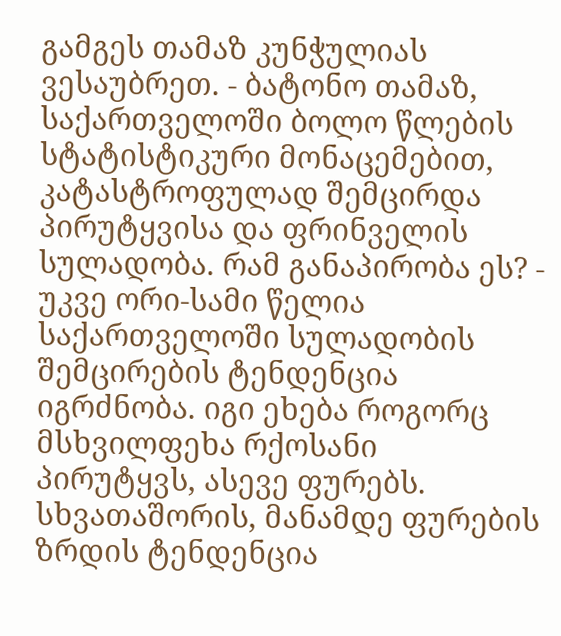გამგეს თამაზ კუნჭულიას ვესაუბრეთ. - ბატონო თამაზ, საქართველოში ბოლო წლების სტატისტიკური მონაცემებით, კატასტროფულად შემცირდა პირუტყვისა და ფრინველის სულადობა. რამ განაპირობა ეს? - უკვე ორი-სამი წელია საქართველოში სულადობის შემცირების ტენდენცია იგრძნობა. იგი ეხება როგორც მსხვილფეხა რქოსანი პირუტყვს, ასევე ფურებს. სხვათაშორის, მანამდე ფურების ზრდის ტენდენცია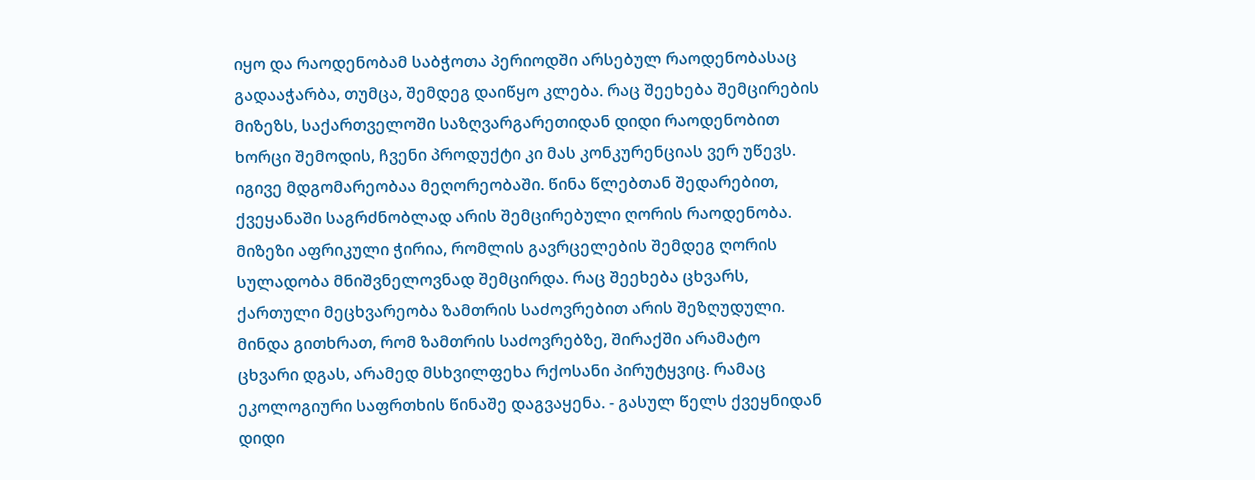იყო და რაოდენობამ საბჭოთა პერიოდში არსებულ რაოდენობასაც გადააჭარბა, თუმცა, შემდეგ დაიწყო კლება. რაც შეეხება შემცირების მიზეზს, საქართველოში საზღვარგარეთიდან დიდი რაოდენობით ხორცი შემოდის, ჩვენი პროდუქტი კი მას კონკურენციას ვერ უწევს. იგივე მდგომარეობაა მეღორეობაში. წინა წლებთან შედარებით, ქვეყანაში საგრძნობლად არის შემცირებული ღორის რაოდენობა. მიზეზი აფრიკული ჭირია, რომლის გავრცელების შემდეგ ღორის სულადობა მნიშვნელოვნად შემცირდა. რაც შეეხება ცხვარს, ქართული მეცხვარეობა ზამთრის საძოვრებით არის შეზღუდული. მინდა გითხრათ, რომ ზამთრის საძოვრებზე, შირაქში არამატო ცხვარი დგას, არამედ მსხვილფეხა რქოსანი პირუტყვიც. რამაც ეკოლოგიური საფრთხის წინაშე დაგვაყენა. - გასულ წელს ქვეყნიდან დიდი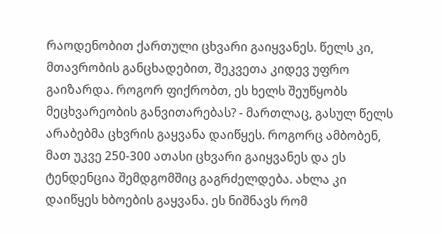რაოდენობით ქართული ცხვარი გაიყვანეს. წელს კი, მთავრობის განცხადებით, შეკვეთა კიდევ უფრო გაიზარდა. როგორ ფიქრობთ, ეს ხელს შეუწყობს მეცხვარეობის განვითარებას? - მართლაც, გასულ წელს არაბებმა ცხვრის გაყვანა დაიწყეს. როგორც ამბობენ, მათ უკვე 250-300 ათასი ცხვარი გაიყვანეს და ეს ტენდენცია შემდგომშიც გაგრძელდება. ახლა კი დაიწყეს ხბოების გაყვანა. ეს ნიშნავს რომ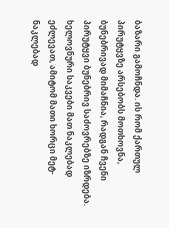ბაზარი გამოჩნდა. ის რომ ქართულ პირუტყვზე არსებობს მოთხოვნა, ბუნებრივად მიმაჩნია, რადგან ჩვენი პირუტყვი ბუნებრივ საძოვრებზე იზრდება. ხელოვნური საკვები მათ ნაკლებად ეძლევათ, ამიტომ მათი ხორცი მეტ-ნაკლებად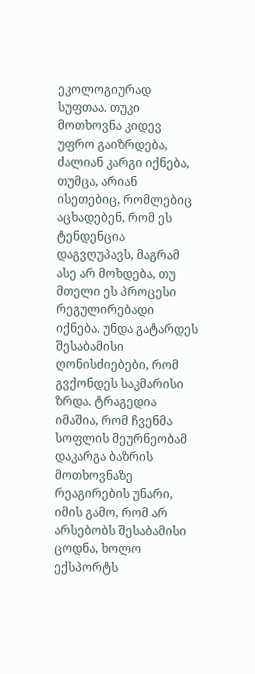ეკოლოგიურად სუფთაა. თუკი მოთხოვნა კიდევ უფრო გაიზრდება, ძალიან კარგი იქნება, თუმცა, არიან ისეთებიც, რომლებიც აცხადებენ, რომ ეს ტენდენცია დაგვღუპავს, მაგრამ ასე არ მოხდება, თუ მთელი ეს პროცესი რეგულირებადი იქნება. უნდა გატარდეს შესაბამისი ღონისძიებები, რომ გვქონდეს საკმარისი ზრდა. ტრაგედია იმაშია, რომ ჩვენმა სოფლის მეურნეობამ დაკარგა ბაზრის მოთხოვნაზე რეაგირების უნარი, იმის გამო, რომ არ არსებობს შესაბამისი ცოდნა, ხოლო ექსპორტს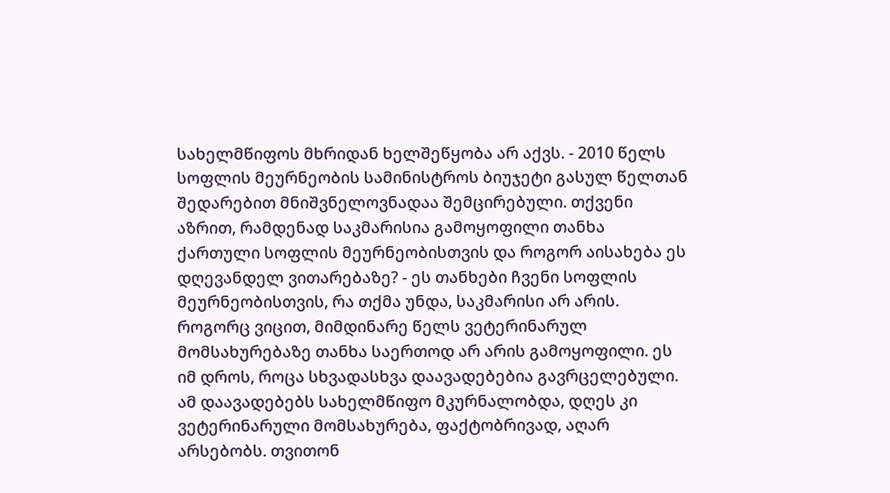სახელმწიფოს მხრიდან ხელშეწყობა არ აქვს. - 2010 წელს სოფლის მეურნეობის სამინისტროს ბიუჯეტი გასულ წელთან შედარებით მნიშვნელოვნადაა შემცირებული. თქვენი აზრით, რამდენად საკმარისია გამოყოფილი თანხა ქართული სოფლის მეურნეობისთვის და როგორ აისახება ეს დღევანდელ ვითარებაზე? - ეს თანხები ჩვენი სოფლის მეურნეობისთვის, რა თქმა უნდა, საკმარისი არ არის. როგორც ვიცით, მიმდინარე წელს ვეტერინარულ მომსახურებაზე თანხა საერთოდ არ არის გამოყოფილი. ეს იმ დროს, როცა სხვადასხვა დაავადებებია გავრცელებული. ამ დაავადებებს სახელმწიფო მკურნალობდა, დღეს კი ვეტერინარული მომსახურება, ფაქტობრივად, აღარ არსებობს. თვითონ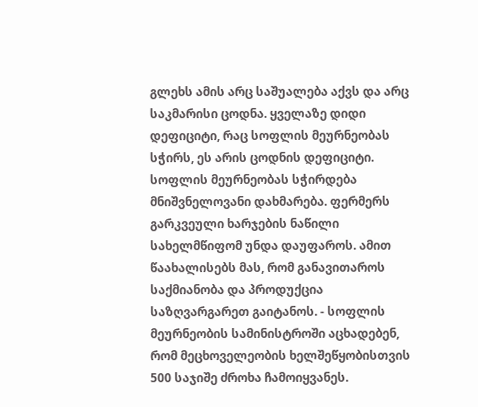გლეხს ამის არც საშუალება აქვს და არც საკმარისი ცოდნა. ყველაზე დიდი დეფიციტი, რაც სოფლის მეურნეობას სჭირს, ეს არის ცოდნის დეფიციტი. სოფლის მეურნეობას სჭირდება მნიშვნელოვანი დახმარება. ფერმერს გარკვეული ხარჯების ნაწილი სახელმწიფომ უნდა დაუფაროს. ამით წაახალისებს მას, რომ განავითაროს საქმიანობა და პროდუქცია საზღვარგარეთ გაიტანოს. - სოფლის მეურნეობის სამინისტროში აცხადებენ, რომ მეცხოველეობის ხელშეწყობისთვის 500 საჯიშე ძროხა ჩამოიყვანეს.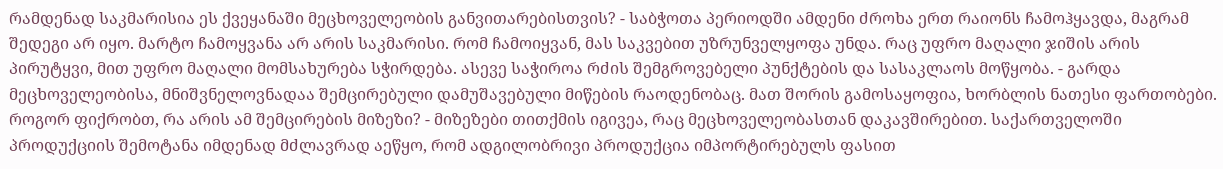რამდენად საკმარისია ეს ქვეყანაში მეცხოველეობის განვითარებისთვის? - საბჭოთა პერიოდში ამდენი ძროხა ერთ რაიონს ჩამოჰყავდა, მაგრამ შედეგი არ იყო. მარტო ჩამოყვანა არ არის საკმარისი. რომ ჩამოიყვან, მას საკვებით უზრუნველყოფა უნდა. რაც უფრო მაღალი ჯიშის არის პირუტყვი, მით უფრო მაღალი მომსახურება სჭირდება. ასევე საჭიროა რძის შემგროვებელი პუნქტების და სასაკლაოს მოწყობა. - გარდა მეცხოველეობისა, მნიშვნელოვნადაა შემცირებული დამუშავებული მიწების რაოდენობაც. მათ შორის გამოსაყოფია, ხორბლის ნათესი ფართობები. როგორ ფიქრობთ, რა არის ამ შემცირების მიზეზი? - მიზეზები თითქმის იგივეა, რაც მეცხოველეობასთან დაკავშირებით. საქართველოში პროდუქციის შემოტანა იმდენად მძლავრად აეწყო, რომ ადგილობრივი პროდუქცია იმპორტირებულს ფასით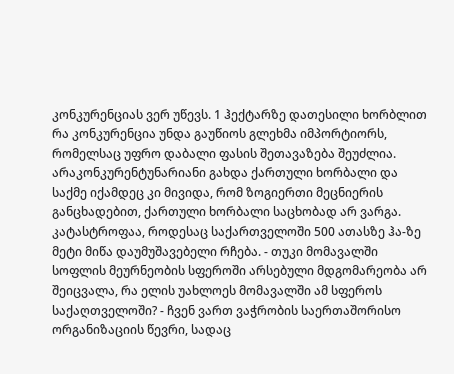კონკურენციას ვერ უწევს. 1 ჰექტარზე დათესილი ხორბლით რა კონკურენცია უნდა გაუწიოს გლეხმა იმპორტიორს, რომელსაც უფრო დაბალი ფასის შეთავაზება შეუძლია. არაკონკურენტუნარიანი გახდა ქართული ხორბალი და საქმე იქამდეც კი მივიდა, რომ ზოგიერთი მეცნიერის განცხადებით, ქართული ხორბალი საცხობად არ ვარგა. კატასტროფაა, როდესაც საქართველოში 500 ათასზე ჰა-ზე მეტი მიწა დაუმუშავებელი რჩება. - თუკი მომავალში სოფლის მეურნეობის სფეროში არსებული მდგომარეობა არ შეიცვალა, რა ელის უახლოეს მომავალში ამ სფეროს საქაღთველოში? - ჩვენ ვართ ვაჭრობის საერთაშორისო ორგანიზაციის წევრი, სადაც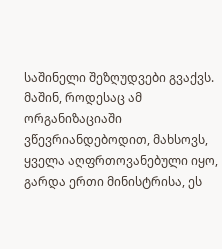საშინელი შეზღუდვები გვაქვს. მაშინ, როდესაც ამ ორგანიზაციაში ვწევრიანდებოდით, მახსოვს, ყველა აღფრთოვანებული იყო, გარდა ერთი მინისტრისა, ეს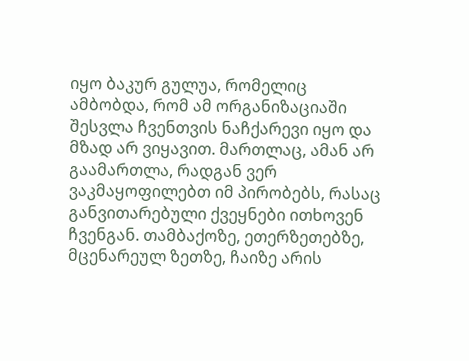იყო ბაკურ გულუა, რომელიც ამბობდა, რომ ამ ორგანიზაციაში შესვლა ჩვენთვის ნაჩქარევი იყო და მზად არ ვიყავით. მართლაც, ამან არ გაამართლა, რადგან ვერ ვაკმაყოფილებთ იმ პირობებს, რასაც განვითარებული ქვეყნები ითხოვენ ჩვენგან. თამბაქოზე, ეთერზეთებზე, მცენარეულ ზეთზე, ჩაიზე არის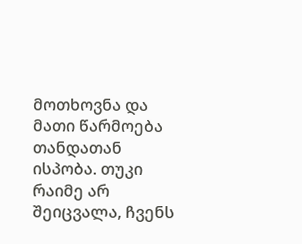მოთხოვნა და მათი წარმოება თანდათან ისპობა. თუკი რაიმე არ შეიცვალა, ჩვენს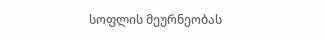სოფლის მეურნეობას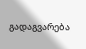გადაგვარება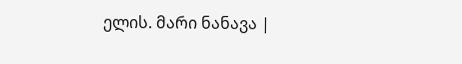ელის. მარი ნანავა |